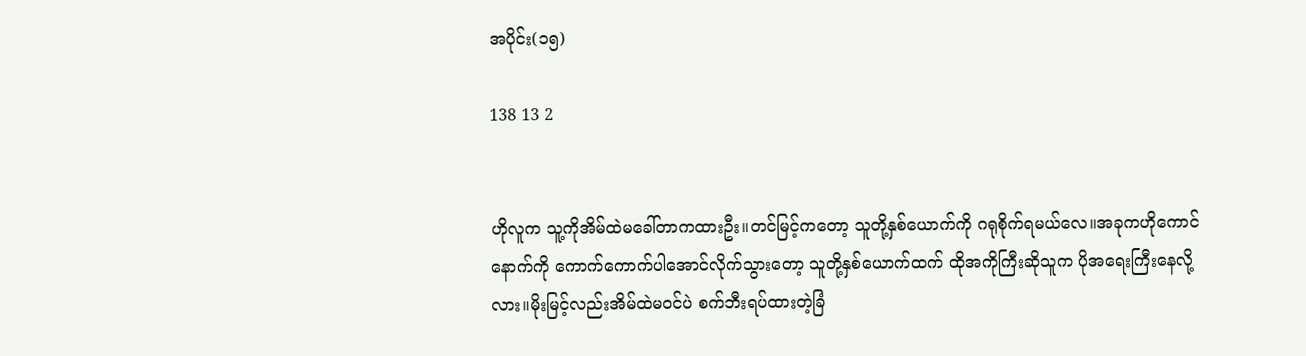အပိုင်း(၁၅)

138 13 2


ဟိုလူက သူ့ကိုအိမ်ထဲမခေါ်တာကထားဦး။တင်မြင့်ကတော့ သူတို့နှစ်‌ယောက်ကို ဂရုစိုက်ရမယ်လေ။အခုကဟိုကောင်နောက်ကို ကောက်ကောက်ပါအောင်လိုက်သွားတော့ သူတို့နှစ်ယောက်ထက် ထိုအကိုကြီးဆိုသူက ပိုအရေးကြီးနေလို့လား။မိုးမြင့်လည်းအိမ်ထဲမဝင်ပဲ စက်ဘီးရပ်ထားတဲ့ခြံ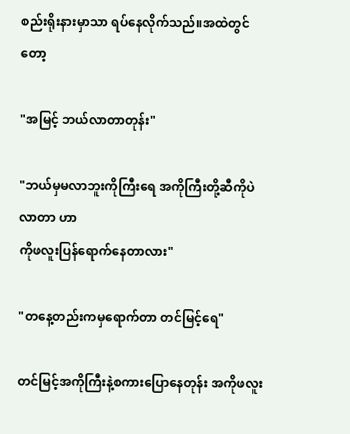စည်းရိုးနားမှာသာ ရပ်နေလိုက်သည်။အထဲတွင်တော့

"အမြင့် ဘယ်လာတာတုန်း"

"ဘယ်မှမလာဘူးကိုကြီးရေ အကိုကြီးတို့ဆီကိုပဲလာတာ ဟာ
ကိုဖလူးပြန်ရောက်နေတာလား"

"တနေ့တည်းကမှရောက်တာ တင်မြင့်ရေ"

တင်မြင့်အကိုကြီးနဲ့စကားပြောနေတုန်း အကိုဖလူး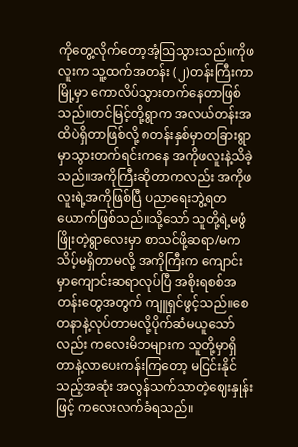ကိုတွေ့လိုက်တော့အံ့ဩသွားသည်။ကိုဖလူးက သူ့ထက်အတန်း (၂)တန်းကြီးကာ  မြို့မှာ ကောလိပ်သွားတက်နေတာဖြစ်သည်။တင်မြင့်တို့ရွာက အလယ်တန်းအထိပဲရှိတာဖြစ်လို့ ၈တန်းနှစ်မှာတခြားရွာမှာသွားတက်ရင်းကနေ အကိုဖလူးနဲ့သိခဲ့သည်။အကိုကြီးဆိုတာကလည်း အကိုဖလူးရဲ့အကိုဖြစ်ပြီ ပညာရေးဘွဲ့ရတယောက်ဖြစ်သည်။သို့သော် သူတို့ရဲ့မဖွံဖြိုးတဲ့ရွာလေးမှာ စာသင်ဖို့ဆရာ/မကသိပ့်မရှိတာမလို့ အကိုကြီးက ကျောင်းမှာကျောင်းဆရာလုပ်ပြီ အစိုးရစစ်အတန်းတွေအတွက် ကျူရှင်ဖွင့်သည်။‌စေတနာနဲ့လုပ်တာမလို့ပိုက်ဆံမယူသော်လည်း ကလေးမိဘများက သူတို့မှာရှိတာနဲ့လာပေးကန်းကြတော့ မငြင်းနိုင်သည့်အဆုံး အလွန်သက်သာ‌တဲ့ဈေးနှုန်းဖြင့် ကလေးလက်ခံရသည်။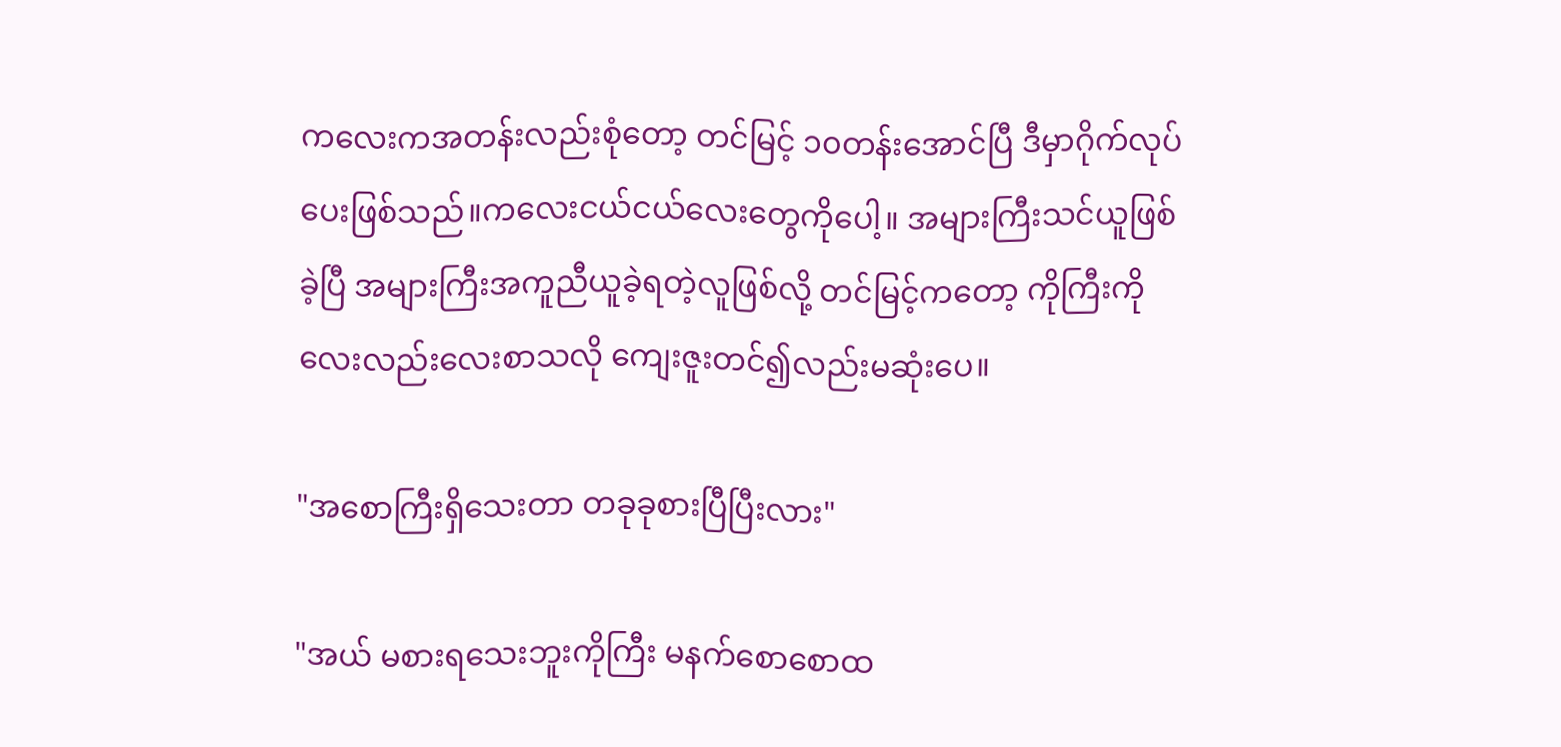ကလေးကအတန်းလည်းစုံတော့ တင်မြင့် ၁၀တန်းအောင်ပြီ ဒီမှာဂိုက်လုပ်ပေးဖြစ်သည်။ကလေးငယ်ငယ်လေးတွေကိုပေါ့။ အများကြီးသင်ယူဖြစ်ခဲ့ပြီ အများကြီးအကူညီယူခဲ့ရတဲ့လူဖြစ်လို့ တင်မြင့်ကတော့ ကိုကြီးကို လေးလည်းလေးစာသလို ကျေးဇူးတင်၍လည်းမဆုံးပေ။

"အစောကြီးရှိသေးတာ တခုခုစားပြီပြီးလား"

"အယ် မစားရသေးဘူးကိုကြီး မနက်စောစောထ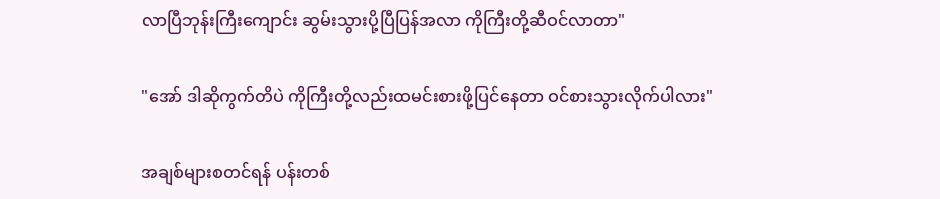လာပြီဘုန်းကြီးကျောင်း ဆွမ်းသွားပို့ပြီပြန်အလာ‌ ကိုကြီးတို့ဆီဝင်လာတာ"

"အော် ဒါဆိုကွက်တိပဲ ကိုကြီးတို့လည်းထမင်းစားဖို့ပြင်နေတာ ဝင်စားသွားလိုက်ပါလား"

အချစ်များစတင်ရန် ပန်းတစ်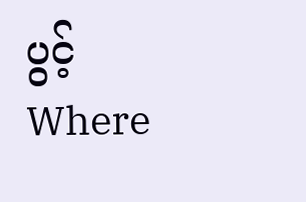ပွင့်Where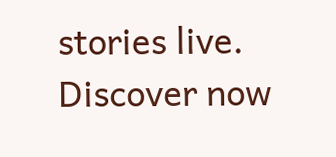stories live. Discover now